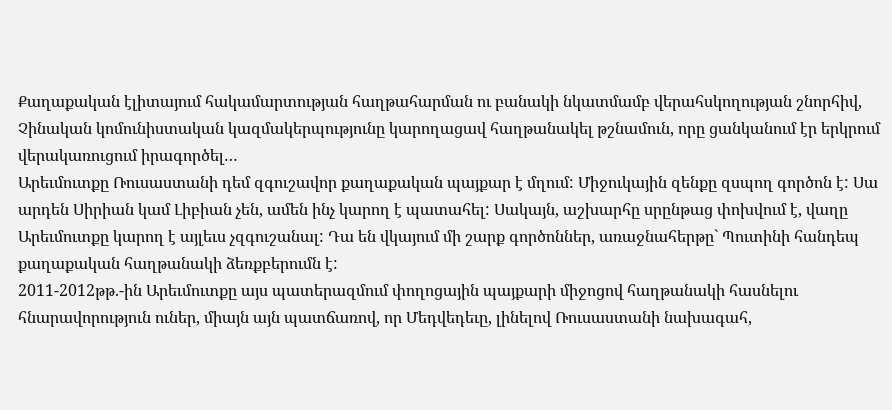Քաղաքական էլիտայում հակամարտության հաղթահարման ու բանակի նկատմամբ վերահսկողության շնորհիվ, Չինական կոմունիստական կազմակերպությունը կարողացավ հաղթանակել թշնամուն, որը ցանկանում էր երկրում վերակառուցում իրագործել…
Արեւմուտքը Ռուսաստանի դեմ զգուշավոր քաղաքական պայքար է մղում: Միջուկային զենքը զսպող գործոն է: Սա արդեն Սիրիան կամ Լիբիան չեն, ամեն ինչ կարող է պատահել: Սակայն, աշխարհը սրընթաց փոխվում է, վաղը Արեւմուտքը կարող է այլեւս չզգուշանալ: Դա են վկայում մի շարք գործոններ, առաջնահերթը` Պուտինի հանդեպ քաղաքական հաղթանակի ձեռքբերումն է:
2011-2012թթ.-ին Արեւմուտքը այս պատերազմում փողոցային պայքարի միջոցով հաղթանակի հասնելու հնարավորություն ուներ, միայն այն պատճառով, որ Մեդվեդեւը, լինելով Ռուսաստանի նախագահ,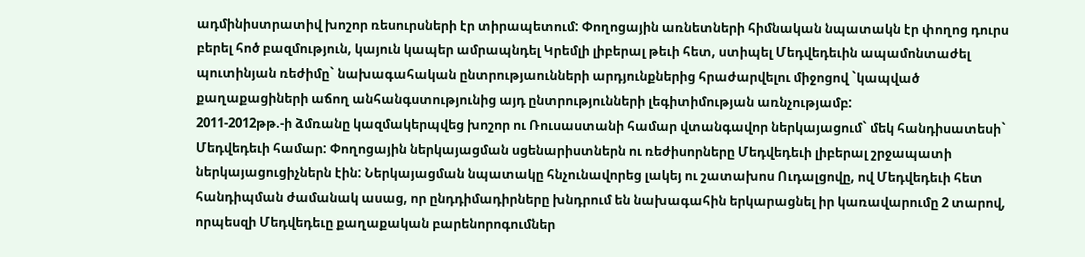ադմինիստրատիվ խոշոր ռեսուրսների էր տիրապետում: Փողոցային առնետների հիմնական նպատակն էր փողոց դուրս բերել հոծ բազմություն, կայուն կապեր ամրապնդել Կրեմլի լիբերալ թեւի հետ, ստիպել Մեդվեդեւին ապամոնտաժել պուտինյան ռեժիմը` նախագահական ընտրությաունների արդյունքներից հրաժարվելու միջոցով `կապված քաղաքացիների աճող անհանգստությունից այդ ընտրությունների լեգիտիմության առնչությամբ:
2011-2012թթ.-ի ձմռանը կազմակերպվեց խոշոր ու Ռուսաստանի համար վտանգավոր ներկայացում` մեկ հանդիսատեսի` Մեդվեդեւի համար: Փողոցային ներկայացման սցենարիստներն ու ռեժիսորները Մեդվեդեւի լիբերալ շրջապատի ներկայացուցիչներն էին: Ներկայացման նպատակը հնչունավորեց լակեյ ու շատախոս Ուդալցովը, ով Մեդվեդեւի հետ հանդիպման ժամանակ ասաց, որ ընդդիմադիրները խնդրում են նախագահին երկարացնել իր կառավարումը 2 տարով, որպեսզի Մեդվեդեւը քաղաքական բարենորոգումներ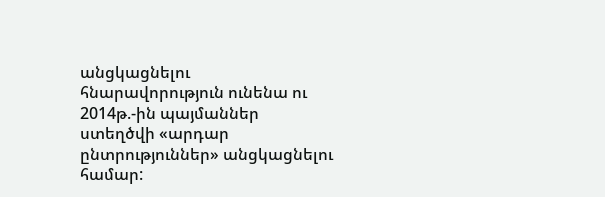անցկացնելու հնարավորություն ունենա ու 2014թ.-ին պայմաններ ստեղծվի «արդար ընտրություններ» անցկացնելու համար: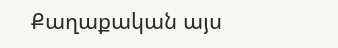Քաղաքական այս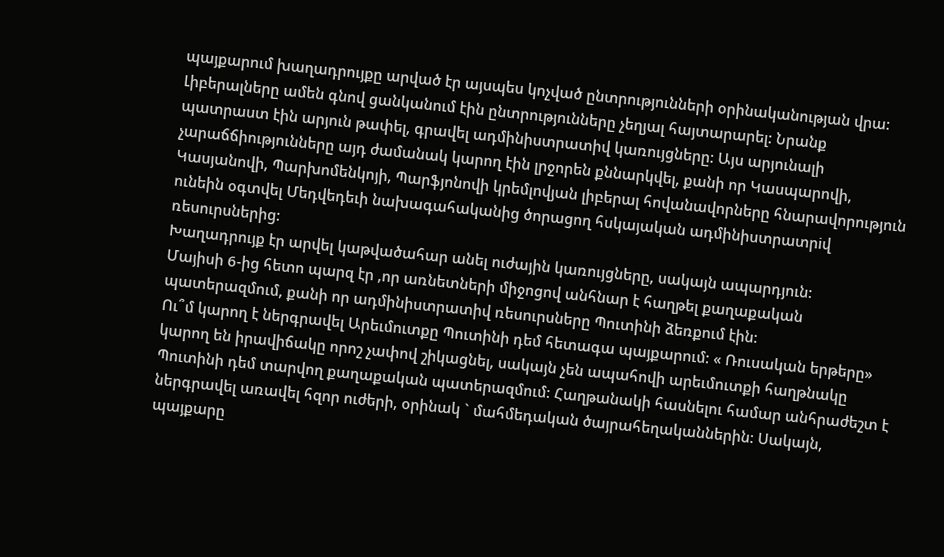պայքարում խաղադրույքը արված էր այսպես կոչված ընտրությունների օրինականության վրա: Լիբերալները ամեն գնով ցանկանում էին ընտրությունները չեղյալ հայտարարել: Նրանք պատրաստ էին արյուն թափել, գրավել ադմինիստրատիվ կառույցները: Այս արյունալի չարաճճիությունները այդ ժամանակ կարող էին լրջորեն քննարկվել, քանի որ Կասպարովի, Կասյանովի, Պարխոմենկոյի, Պարֆյոնովի կրեմլովյան լիբերալ հովանավորները հնարավորություն ունեին օգտվել Մեդվեդեւի նախագահականից ծորացող հսկայական ադմինիստրատրiվ ռեսուրսներից:
Խաղադրույք էր արվել կաթվածահար անել ուժային կառույցները, սակայն ապարդյուն:
Մայիսի 6-ից հետո պարզ էր ,որ առնետների միջոցով անհնար է հաղթել քաղաքական պատերազմում, քանի որ ադմինիստրատիվ ռեսուրսները Պուտինի ձեռքում էին:
Ու՞մ կարող է ներգրավել Արեւմուտքը Պուտինի դեմ հետագա պայքարում: « Ռուսական երթերը» կարող են իրավիճակը որոշ չափով շիկացնել, սակայն չեն ապահովի արեւմուտքի հաղթնակը Պուտինի դեմ տարվող քաղաքական պատերազմում: Հաղթանակի հասնելու համար անհրաժեշտ է ներգրավել առավել հզոր ուժերի, օրինակ ` մահմեդական ծայրահեղականներին: Սակայն, պայքարը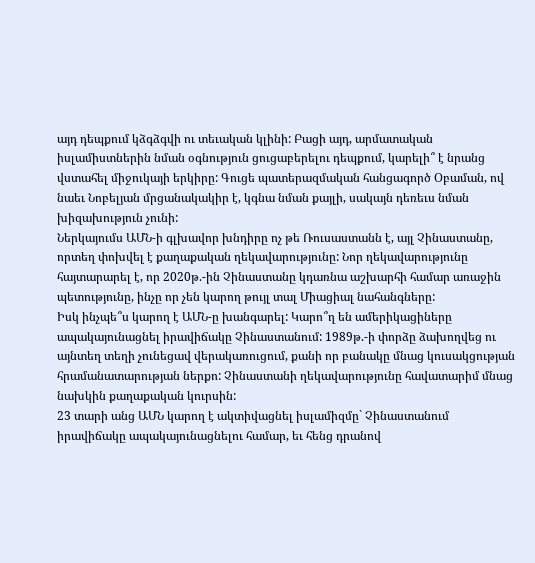այդ դեպքում կձգձգվի ու տեւական կլինի: Բացի այդ, արմատական իսլամիստներին նման օգնություն ցուցաբերելու դեպքում, կարելի՞ է նրանց վստահել միջուկայի երկիրը: Գուցե պատերազմական հանցագործ Օբաման, ով նաեւ Նոբելյան մրցանակակիր է, կգնա նման քայլի, սակայն դեռեւս նման խիզախություն չունի:
Ներկայումս ԱՄՆ-ի գլխավոր խնդիրը ոչ թե Ռուսաստանն է, այլ Չինաստանը, որտեղ փոխվել է քաղաքական ղեկավարությունը: Նոր ղեկավարությունը հայտարարել է, որ 2020թ.-ին Չինաստանը կդառնա աշխարհի համար առաջին պետությունը, ինչը որ չեն կարող թույլ տալ Միացիալ նահանգները:
Իսկ ինչպե՞ս կարող է ԱՄՆ-ը խանգարել: Կարո՞ղ են ամերիկացիները ապակայունացնել իրավիճակը Չինաստանում: 1989թ.-ի փորձը ձախողվեց ու այնտեղ տեղի չունեցավ վերակառուցում, քանի որ բանակը մնաց կուսակցության հրամանատարության ներքո: Չինաստանի ղեկավարությունը հավատարիմ մնաց նախկին քաղաքական կուրսին:
23 տարի անց ԱՄՆ կարող է ակտիվացնել իսլամիզմը` Չինաստանում իրավիճակը ապակայունացնելու համար, եւ հենց դրանով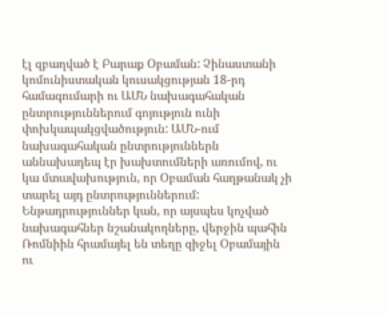էլ զբաղված է Բարաք Օբաման: Չինաստանի կոմունիստական կուսակցության 18-րդ համագումարի ու ԱՄՆ նախագահական ընտրություններում գոյություն ունի փոխկապակցվածություն: ԱՄՆ-ում նախագահական ընտրություններն աննախադեպ էր խախտումների առումով, ու կա մտավախություն, որ Օբաման հաղթանակ չի տարել այդ ընտրություններում: Ենթադրություններ կան, որ այսպես կոչված նախագահներ նշանակողները, վերջին պահին Ռոմնիին հրամայել են տեղը զիջել Օբամային ու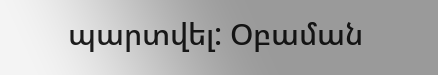պարտվել: Օբաման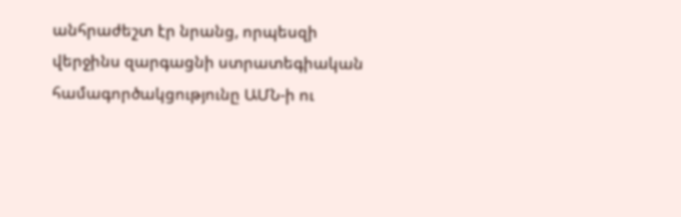անհրաժեշտ էր նրանց, որպեսզի վերջինս զարգացնի ստրատեգիական համագործակցությունը ԱՄՆ-ի ու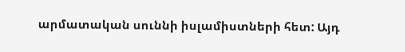արմատական սուննի իսլամիստների հետ: Այդ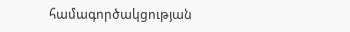համագործակցության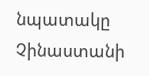նպատակը Չինաստանի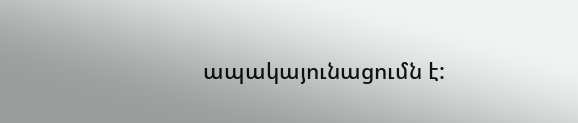ապակայունացումն է: